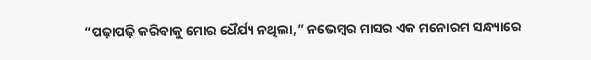“ପଢ଼ାପଢ଼ି କରିବାକୁ ମୋର ଧୈର୍ଯ୍ୟ ନଥିଲା,” ନଭେମ୍ବର ମାସର ଏକ ମନୋରମ ସନ୍ଧ୍ୟାରେ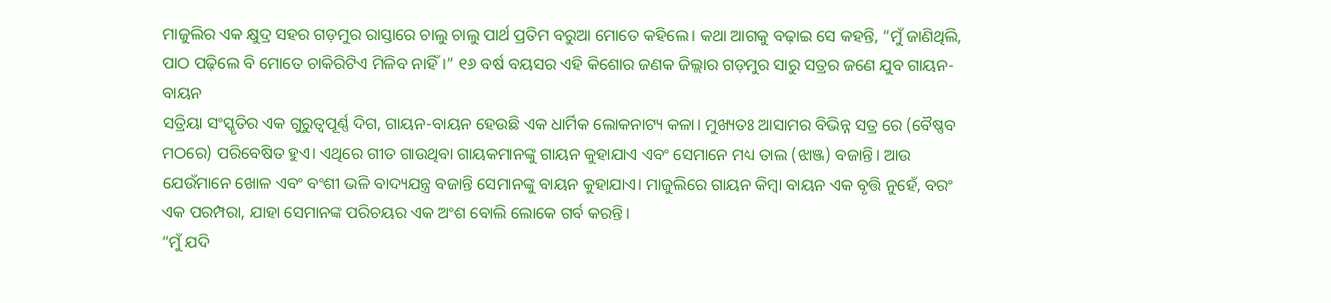ମାଜୁଲିର ଏକ କ୍ଷୁଦ୍ର ସହର ଗଡ଼ମୁର ରାସ୍ତାରେ ଚାଲୁ ଚାଲୁ ପାର୍ଥ ପ୍ରତିମ ବରୁଆ ମୋତେ କହିଲେ। କଥା ଆଗକୁ ବଢ଼ାଇ ସେ କହନ୍ତି, “ମୁଁ ଜାଣିଥିଲି, ପାଠ ପଢ଼ିଲେ ବି ମୋତେ ଚାକିରିଟିଏ ମିଳିବ ନାହିଁ।” ୧୬ ବର୍ଷ ବୟସର ଏହି କିଶୋର ଜଣକ ଜିଲ୍ଲାର ଗଡ଼ମୁର ସାରୁ ସତ୍ରର ଜଣେ ଯୁବ ଗାୟନ-ବାୟନ
ସତ୍ରିୟା ସଂସ୍କୃତିର ଏକ ଗୁରୁତ୍ୱପୂର୍ଣ୍ଣ ଦିଗ, ଗାୟନ-ବାୟନ ହେଉଛି ଏକ ଧାର୍ମିକ ଲୋକନାଟ୍ୟ କଳା। ମୁଖ୍ୟତଃ ଆସାମର ବିଭିନ୍ନ ସତ୍ର ରେ (ବୈଷ୍ଣବ ମଠରେ) ପରିବେଷିତ ହୁଏ। ଏଥିରେ ଗୀତ ଗାଉଥିବା ଗାୟକମାନଙ୍କୁ ଗାୟନ କୁହାଯାଏ ଏବଂ ସେମାନେ ମଧ୍ୟ ତାଲ (ଝାଞ୍ଜ) ବଜାନ୍ତି। ଆଉ ଯେଉଁମାନେ ଖୋଳ ଏବଂ ବଂଶୀ ଭଳି ବାଦ୍ୟଯନ୍ତ୍ର ବଜାନ୍ତି ସେମାନଙ୍କୁ ବାୟନ କୁହାଯାଏ। ମାଜୁଲିରେ ଗାୟନ କିମ୍ବା ବାୟନ ଏକ ବୃତ୍ତି ନୁହେଁ, ବରଂ ଏକ ପରମ୍ପରା, ଯାହା ସେମାନଙ୍କ ପରିଚୟର ଏକ ଅଂଶ ବୋଲି ଲୋକେ ଗର୍ବ କରନ୍ତି।
“ମୁଁ ଯଦି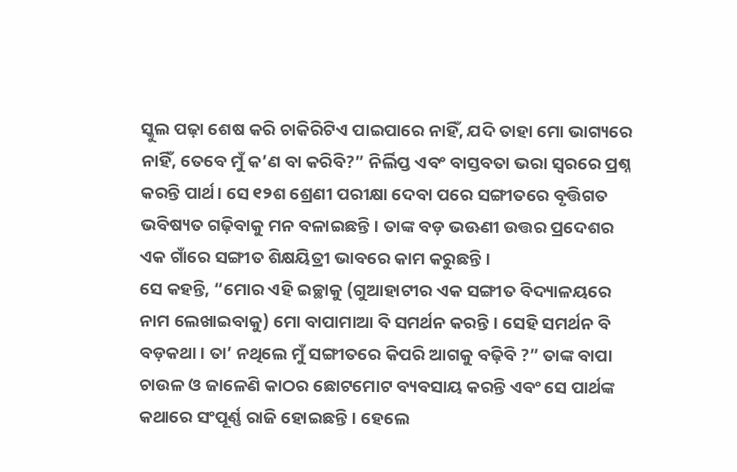ସ୍କୁଲ ପଢ଼ା ଶେଷ କରି ଚାକିରିଟିଏ ପାଇପାରେ ନାହିଁ, ଯଦି ତାହା ମୋ ଭାଗ୍ୟରେ ନାହିଁ, ତେବେ ମୁଁ କ’ଣ ବା କରିବି?” ନିର୍ଲିପ୍ତ ଏବଂ ବାସ୍ତବତା ଭରା ସ୍ୱରରେ ପ୍ରଶ୍ନ କରନ୍ତି ପାର୍ଥ। ସେ ୧୨ଶ ଶ୍ରେଣୀ ପରୀକ୍ଷା ଦେବା ପରେ ସଙ୍ଗୀତରେ ବୃତ୍ତିଗତ ଭବିଷ୍ୟତ ଗଢ଼ିବାକୁ ମନ ବଳାଇଛନ୍ତି। ତାଙ୍କ ବଡ଼ ଭଊଣୀ ଉତ୍ତର ପ୍ରଦେଶର ଏକ ଗାଁରେ ସଙ୍ଗୀତ ଶିକ୍ଷୟିତ୍ରୀ ଭାବରେ କାମ କରୁଛନ୍ତି।
ସେ କହନ୍ତି, “ମୋର ଏହି ଇଚ୍ଛାକୁ (ଗୁଆହାଟୀର ଏକ ସଙ୍ଗୀତ ବିଦ୍ୟାଳୟରେ ନାମ ଲେଖାଇବାକୁ) ମୋ ବାପାମାଆ ବି ସମର୍ଥନ କରନ୍ତି। ସେହି ସମର୍ଥନ ବି ବଡ଼କଥା। ତା’ ନଥିଲେ ମୁଁ ସଙ୍ଗୀତରେ କିପରି ଆଗକୁ ବଢ଼ିବି ?” ତାଙ୍କ ବାପା ଚାଉଳ ଓ ଜାଳେଣି କାଠର ଛୋଟମୋଟ ବ୍ୟବସାୟ କରନ୍ତି ଏବଂ ସେ ପାର୍ଥଙ୍କ କଥାରେ ସଂପୂର୍ଣ୍ଣ ରାଜି ହୋଇଛନ୍ତି। ହେଲେ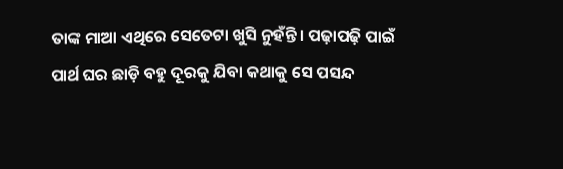ତାଙ୍କ ମାଆ ଏଥିରେ ସେତେଟା ଖୁସି ନୁହଁନ୍ତି। ପଢ଼ାପଢ଼ି ପାଇଁ ପାର୍ଥ ଘର ଛାଡ଼ି ବହୁ ଦୂରକୁ ଯିବା କଥାକୁ ସେ ପସନ୍ଦ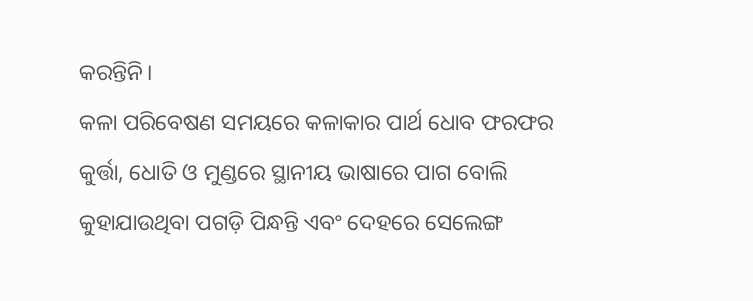କରନ୍ତିନି।
କଳା ପରିବେଷଣ ସମୟରେ କଳାକାର ପାର୍ଥ ଧୋବ ଫରଫର କୁର୍ତ୍ତା, ଧୋତି ଓ ମୁଣ୍ଡରେ ସ୍ଥାନୀୟ ଭାଷାରେ ପାଗ ବୋଲି କୁହାଯାଉଥିବା ପଗଡ଼ି ପିନ୍ଧନ୍ତି ଏବଂ ଦେହରେ ସେଲେଙ୍ଗ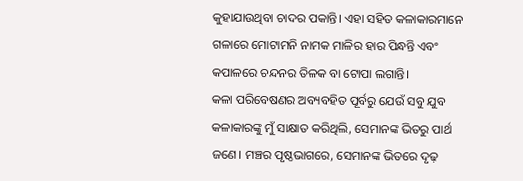କୁହାଯାଉଥିବା ଚାଦର ପକାନ୍ତି। ଏହା ସହିତ କଳାକାରମାନେ ଗଳାରେ ମୋଟାମନି ନାମକ ମାଳିର ହାର ପିନ୍ଧନ୍ତି ଏବଂ କପାଳରେ ଚନ୍ଦନର ତିଳକ ବା ଟୋପା ଲଗାନ୍ତି।
କଳା ପରିବେଷଣର ଅବ୍ୟବହିତ ପୂର୍ବରୁ ଯେଉଁ ସବୁ ଯୁବ କଳାକାରଙ୍କୁ ମୁଁ ସାକ୍ଷାତ କରିଥିଲି, ସେମାନଙ୍କ ଭିତରୁ ପାର୍ଥ ଜଣେ। ମଞ୍ଚର ପୃଷ୍ଠଭାଗରେ, ସେମାନଙ୍କ ଭିତରେ ଦୃଢ଼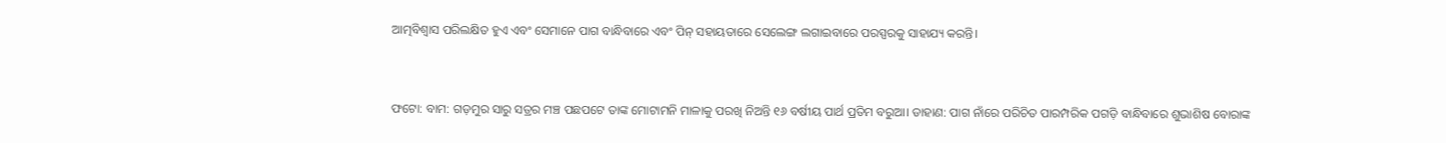ଆତ୍ମବିଶ୍ୱାସ ପରିଲକ୍ଷିତ ହୁଏ ଏବଂ ସେମାନେ ପାଗ ବାନ୍ଧିବାରେ ଏବଂ ପିନ୍ ସହାୟତାରେ ସେଲେଙ୍ଗ ଲଗାଇବାରେ ପରସ୍ପରକୁ ସାହାଯ୍ୟ କରନ୍ତି।


ଫଟୋ: ବାମ: ଗଡ଼ମୁର ସାରୁ ସତ୍ରର ମଞ୍ଚ ପଛପଟେ ତାଙ୍କ ମୋଟାମନି ମାଳାକୁ ପରଖି ନିଅନ୍ତି ୧୬ ବର୍ଷୀୟ ପାର୍ଥ ପ୍ରତିମ ବରୁଆ। ଡାହାଣ: ପାଗ ନାଁରେ ପରିଚିତ ପାରମ୍ପରିକ ପଗଡ଼ି ବାନ୍ଧିବାରେ ଶୁଭାଶିଷ ବୋରାଙ୍କ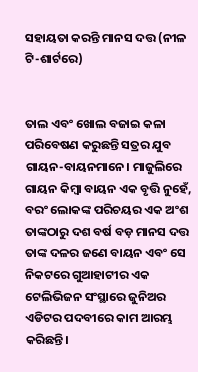ସହାୟତା କରନ୍ତି ମାନସ ଦତ୍ତ (ନୀଳ ଟି-ଶାର୍ଟରେ)


ତାଲ ଏବଂ ଖୋଲ ବଜାଇ କଳା ପରିବେଷଣ କରୁଛନ୍ତି ସତ୍ରର ଯୁବ ଗାୟନ-ବାୟନମାନେ। ମାଜୁଲିରେ ଗାୟନ କିମ୍ବା ବାୟନ ଏକ ବୃତ୍ତି ନୁହେଁ, ବରଂ ଲୋକଙ୍କ ପରିଚୟର ଏକ ଅଂଶ
ତାଙ୍କଠାରୁ ଦଶ ବର୍ଷ ବଡ଼ ମାନସ ଦତ୍ତ ତାଙ୍କ ଦଳର ଜଣେ ବାୟନ ଏବଂ ସେ ନିକଟରେ ଗୁଆହାଟୀର ଏକ ଟେଲିଭିଜନ ସଂସ୍ଥାରେ ଜୁନିଅର ଏଡିଟର ପଦବୀରେ କାମ ଆରମ୍ଭ କରିଛନ୍ତି।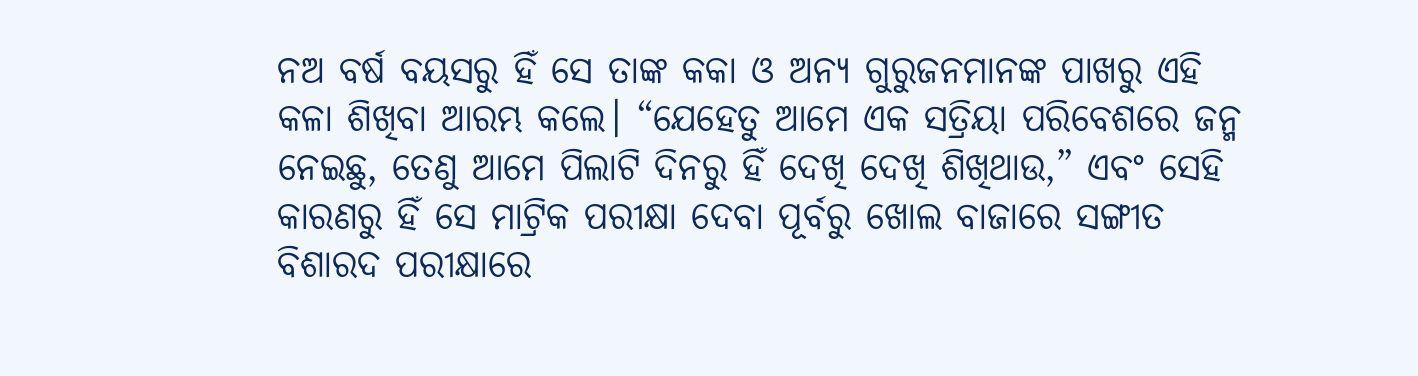ନଅ ବର୍ଷ ବୟସରୁ ହିଁ ସେ ତାଙ୍କ କକା ଓ ଅନ୍ୟ ଗୁରୁଜନମାନଙ୍କ ପାଖରୁ ଏହି କଳା ଶିଖିବା ଆରମ୍ଭ କଲେ। “ଯେହେତୁ ଆମେ ଏକ ସତ୍ରିୟା ପରିବେଶରେ ଜନ୍ମ ନେଇଛୁ, ତେଣୁ ଆମେ ପିଲାଟି ଦିନରୁ ହିଁ ଦେଖି ଦେଖି ଶିଖିଥାଉ,” ଏବଂ ସେହି କାରଣରୁ ହିଁ ସେ ମାଟ୍ରିକ ପରୀକ୍ଷା ଦେବା ପୂର୍ବରୁ ଖୋଲ ବାଜାରେ ସଙ୍ଗୀତ ବିଶାରଦ ପରୀକ୍ଷାରେ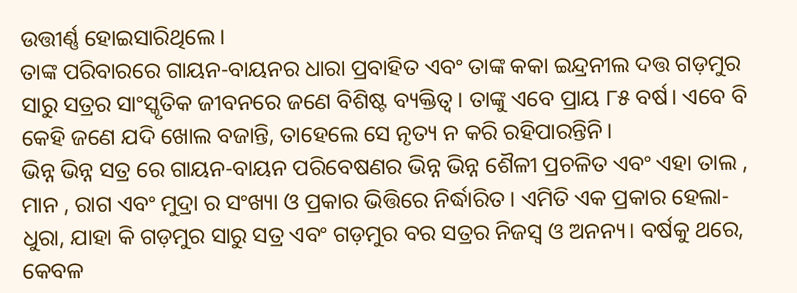ଉତ୍ତୀର୍ଣ୍ଣ ହୋଇସାରିଥିଲେ।
ତାଙ୍କ ପରିବାରରେ ଗାୟନ-ବାୟନର ଧାରା ପ୍ରବାହିତ ଏବଂ ତାଙ୍କ କକା ଇନ୍ଦ୍ରନୀଲ ଦତ୍ତ ଗଡ଼ମୁର ସାରୁ ସତ୍ରର ସାଂସ୍କୃତିକ ଜୀବନରେ ଜଣେ ବିଶିଷ୍ଟ ବ୍ୟକ୍ତିତ୍ୱ। ତାଙ୍କୁ ଏବେ ପ୍ରାୟ ୮୫ ବର୍ଷ। ଏବେ ବି କେହି ଜଣେ ଯଦି ଖୋଲ ବଜାନ୍ତି, ତାହେଲେ ସେ ନୃତ୍ୟ ନ କରି ରହିପାରନ୍ତିନି।
ଭିନ୍ନ ଭିନ୍ନ ସତ୍ର ରେ ଗାୟନ-ବାୟନ ପରିବେଷଣର ଭିନ୍ନ ଭିନ୍ନ ଶୈଳୀ ପ୍ରଚଳିତ ଏବଂ ଏହା ତାଲ , ମାନ , ରାଗ ଏବଂ ମୁଦ୍ରା ର ସଂଖ୍ୟା ଓ ପ୍ରକାର ଭିତ୍ତିରେ ନିର୍ଦ୍ଧାରିତ। ଏମିତି ଏକ ପ୍ରକାର ହେଲା- ଧୁରା, ଯାହା କି ଗଡ଼ମୁର ସାରୁ ସତ୍ର ଏବଂ ଗଡ଼ମୁର ବର ସତ୍ରର ନିଜସ୍ୱ ଓ ଅନନ୍ୟ। ବର୍ଷକୁ ଥରେ, କେବଳ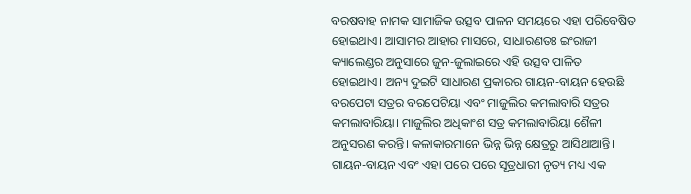ବରଷବାହ ନାମକ ସାମାଜିକ ଉତ୍ସବ ପାଳନ ସମୟରେ ଏହା ପରିବେଷିତ ହୋଇଥାଏ। ଆସାମର ଆହାର ମାସରେ, ସାଧାରଣତଃ ଇଂରାଜୀ କ୍ୟାଲେଣ୍ଡର ଅନୁସାରେ ଜୁନ-ଜୁଲାଇରେ ଏହି ଉତ୍ସବ ପାଳିତ ହୋଇଥାଏ। ଅନ୍ୟ ଦୁଇଟି ସାଧାରଣ ପ୍ରକାରର ଗାୟନ-ବାୟନ ହେଉଛି ବରପେଟା ସତ୍ରର ବରପେଟିୟା ଏବଂ ମାଜୁଲିର କମଲାବାରି ସତ୍ରର କମଲାବାରିୟା। ମାଜୁଲିର ଅଧିକାଂଶ ସତ୍ର କମଲାବାରିୟା ଶୈଳୀ ଅନୁସରଣ କରନ୍ତି। କଳାକାରମାନେ ଭିନ୍ନ ଭିନ୍ନ କ୍ଷେତ୍ରରୁ ଆସିଥାଆନ୍ତି।
ଗାୟନ-ବାୟନ ଏବଂ ଏହା ପରେ ପରେ ସୂତ୍ରଧାରୀ ନୃତ୍ୟ ମଧ୍ୟ ଏକ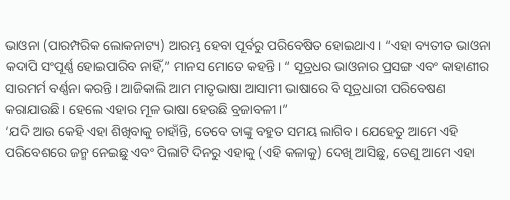ଭାଓନା (ପାରମ୍ପରିକ ଲୋକନାଟ୍ୟ) ଆରମ୍ଭ ହେବା ପୂର୍ବରୁ ପରିବେଷିତ ହୋଇଥାଏ। “ଏହା ବ୍ୟତୀତ ଭାଓନା କଦାପି ସଂପୂର୍ଣ୍ଣ ହୋଇପାରିବ ନାହିଁ,” ମାନସ ମୋତେ କହନ୍ତି। “ ସୂତ୍ରଧର ଭାଓନାର ପ୍ରସଙ୍ଗ ଏବଂ କାହାଣୀର ସାରମର୍ମ ବର୍ଣ୍ଣନା କରନ୍ତି। ଆଜିକାଲି ଆମ ମାତୃଭାଷା ଆସାମୀ ଭାଷାରେ ବି ସୂତ୍ରଧାରୀ ପରିବେଷଣ କରାଯାଉଛି। ହେଲେ ଏହାର ମୂଳ ଭାଷା ହେଉଛି ବ୍ରଜାବଳୀ।”
‘ଯଦି ଆଉ କେହି ଏହା ଶିଖିବାକୁ ଚାହାଁନ୍ତି, ତେବେ ତାଙ୍କୁ ବହୁତ ସମୟ ଲାଗିବ। ଯେହେତୁ ଆମେ ଏହି ପରିବେଶରେ ଜନ୍ମ ନେଇଛୁ ଏବଂ ପିଲାଟି ଦିନରୁ ଏହାକୁ (ଏହି କଳାକୁ) ଦେଖି ଆସିଛୁ, ତେଣୁ ଆମେ ଏହା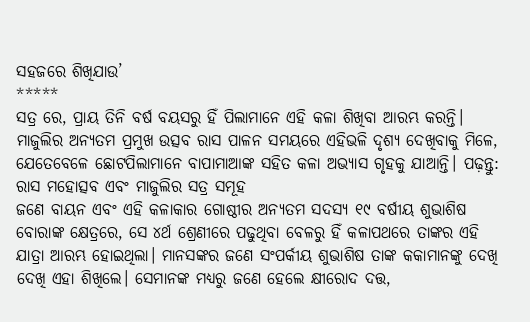ସହଜରେ ଶିଖିଯାଉ’
*****
ସତ୍ର ରେ, ପ୍ରାୟ ତିନି ବର୍ଷ ବୟସରୁ ହିଁ ପିଲାମାନେ ଏହି କଳା ଶିଖିବା ଆରମ୍ଭ କରନ୍ତି। ମାଜୁଲିର ଅନ୍ୟତମ ପ୍ରମୁଖ ଉତ୍ସବ ରାସ ପାଳନ ସମୟରେ ଏହିଭଳି ଦୃଶ୍ୟ ଦେଖିବାକୁ ମିଳେ, ଯେତେବେଳେ ଛୋଟପିଲାମାନେ ବାପାମାଆଙ୍କ ସହିତ କଳା ଅଭ୍ୟାସ ଗୃହକୁ ଯାଆନ୍ତି। ପଢ଼ନ୍ତୁ: ରାସ ମହୋତ୍ସବ ଏବଂ ମାଜୁଲିର ସତ୍ର ସମୂହ
ଜଣେ ବାୟନ ଏବଂ ଏହି କଳାକାର ଗୋଷ୍ଠୀର ଅନ୍ୟତମ ସଦସ୍ୟ ୧୯ ବର୍ଷୀୟ ଶୁଭାଶିଷ ବୋରାଙ୍କ କ୍ଷେତ୍ରରେ, ସେ ୪ର୍ଥ ଶ୍ରେଣୀରେ ପଢୁଥିବା ବେଳରୁ ହିଁ କଳାପଥରେ ତାଙ୍କର ଏହି ଯାତ୍ରା ଆରମ୍ଭ ହୋଇଥିଲା। ମାନସଙ୍କର ଜଣେ ସଂପର୍କୀୟ ଶୁଭାଶିଷ ତାଙ୍କ କକାମାନଙ୍କୁ ଦେଖି ଦେଖି ଏହା ଶିଖିଲେ। ସେମାନଙ୍କ ମଧ୍ୟରୁ ଜଣେ ହେଲେ କ୍ଷୀରୋଦ ଦତ୍ତ,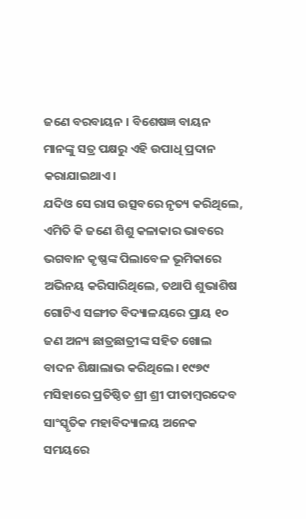ଜଣେ ବରବାୟନ । ବିଶେଷଜ୍ଞ ବାୟନ ମାନଙ୍କୁ ସତ୍ର ପକ୍ଷରୁ ଏହି ଉପାଧି ପ୍ରଦାନ କରାଯାଇଥାଏ।
ଯଦିଓ ସେ ରାସ ଉତ୍ସବରେ ନୃତ୍ୟ କରିଥିଲେ, ଏମିତି କି ଜଣେ ଶିଶୁ କଳାକାର ଭାବରେ ଭଗବାନ କୃଷ୍ଣଙ୍କ ପିଲାବେଳ ଭୂମିକାରେ ଅଭିନୟ କରିସାରିଥିଲେ, ତଥାପି ଶୁଭାଶିଷ ଗୋଟିଏ ସଙ୍ଗୀତ ବିଦ୍ୟାଳୟରେ ପ୍ରାୟ ୧୦ ଜଣ ଅନ୍ୟ ଛାତ୍ରଛାତ୍ରୀଙ୍କ ସହିତ ଖୋଲ ବାଦନ ଶିକ୍ଷାଲାଭ କରିଥିଲେ। ୧୯୭୯ ମସିହାରେ ପ୍ରତିଷ୍ଠିତ ଶ୍ରୀ ଶ୍ରୀ ପୀତାମ୍ବରଦେବ ସାଂସ୍କୃତିକ ମହାବିଦ୍ୟାଳୟ ଅନେକ ସମୟରେ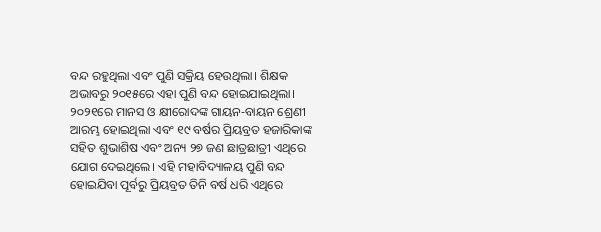ବନ୍ଦ ରହୁଥିଲା ଏବଂ ପୁଣି ସକ୍ରିୟ ହେଉଥିଲା। ଶିକ୍ଷକ ଅଭାବରୁ ୨୦୧୫ରେ ଏହା ପୁଣି ବନ୍ଦ ହୋଇଯାଇଥିଲା।
୨୦୨୧ରେ ମାନସ ଓ କ୍ଷୀରୋଦଙ୍କ ଗାୟନ-ବାୟନ ଶ୍ରେଣୀ ଆରମ୍ଭ ହୋଇଥିଲା ଏବଂ ୧୯ ବର୍ଷର ପ୍ରିୟବ୍ରତ ହଜାରିକାଙ୍କ ସହିତ ଶୁଭାଶିଷ ଏବଂ ଅନ୍ୟ ୨୭ ଜଣ ଛାତ୍ରଛାତ୍ରୀ ଏଥିରେ ଯୋଗ ଦେଇଥିଲେ। ଏହି ମହାବିଦ୍ୟାଳୟ ପୁଣି ବନ୍ଦ ହୋଇଯିବା ପୂର୍ବରୁ ପ୍ରିୟବ୍ରତ ତିନି ବର୍ଷ ଧରି ଏଥିରେ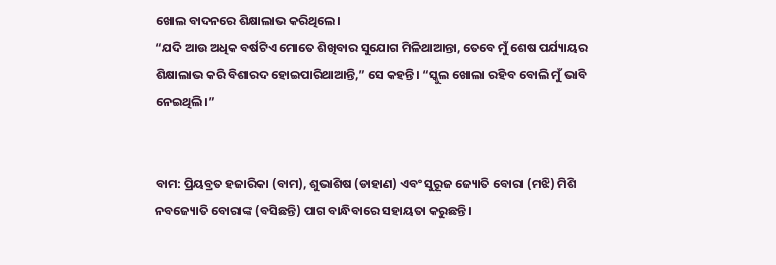ଖୋଲ ବାଦନରେ ଶିକ୍ଷାଲାଭ କରିଥିଲେ।
“ଯଦି ଆଉ ଅଧିକ ବର୍ଷଟିଏ ମୋତେ ଶିଖିବାର ସୁଯୋଗ ମିଳିଥାଆନ୍ତା, ତେବେ ମୁଁ ଶେଷ ପର୍ଯ୍ୟାୟର ଶିକ୍ଷାଲାଭ କରି ବିଶାରଦ ହୋଇପାରିଥାଆନ୍ତି,” ସେ କହନ୍ତି। “ସ୍କୁଲ ଖୋଲା ରହିବ ବୋଲି ମୁଁ ଭାବି ନେଇଥିଲି।”


ବାମ: ପ୍ରିୟବ୍ରତ ହଜାରିକା (ବାମ), ଶୁଭାଶିଷ (ଡାହାଣ) ଏବଂ ସୁରୂଜ ଜ୍ୟୋତି ବୋରା (ମଝି) ମିଶି ନବଜ୍ୟୋତି ବୋରାଙ୍କ (ବସିଛନ୍ତି) ପାଗ ବାନ୍ଧିବାରେ ସହାୟତା କରୁଛନ୍ତି।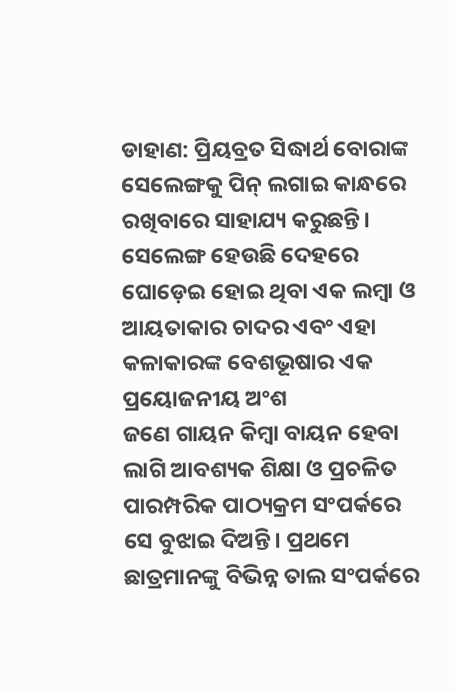ଡାହାଣ: ପ୍ରିୟବ୍ରତ ସିଦ୍ଧାର୍ଥ ବୋରାଙ୍କ ସେଲେଙ୍ଗକୁ ପିନ୍ ଲଗାଇ କାନ୍ଧରେ ରଖିବାରେ ସାହାଯ୍ୟ କରୁଛନ୍ତି। ସେଲେଙ୍ଗ ହେଉଛି ଦେହରେ ଘୋଡ଼େଇ ହୋଇ ଥିବା ଏକ ଲମ୍ବା ଓ ଆୟତାକାର ଚାଦର ଏବଂ ଏହା କଳାକାରଙ୍କ ବେଶଭୂଷାର ଏକ ପ୍ରୟୋଜନୀୟ ଅଂଶ
ଜଣେ ଗାୟନ କିମ୍ବା ବାୟନ ହେବା ଲାଗି ଆବଶ୍ୟକ ଶିକ୍ଷା ଓ ପ୍ରଚଳିତ ପାରମ୍ପରିକ ପାଠ୍ୟକ୍ରମ ସଂପର୍କରେ ସେ ବୁଝାଇ ଦିଅନ୍ତି। ପ୍ରଥମେ ଛାତ୍ରମାନଙ୍କୁ ବିଭିନ୍ନ ତାଲ ସଂପର୍କରେ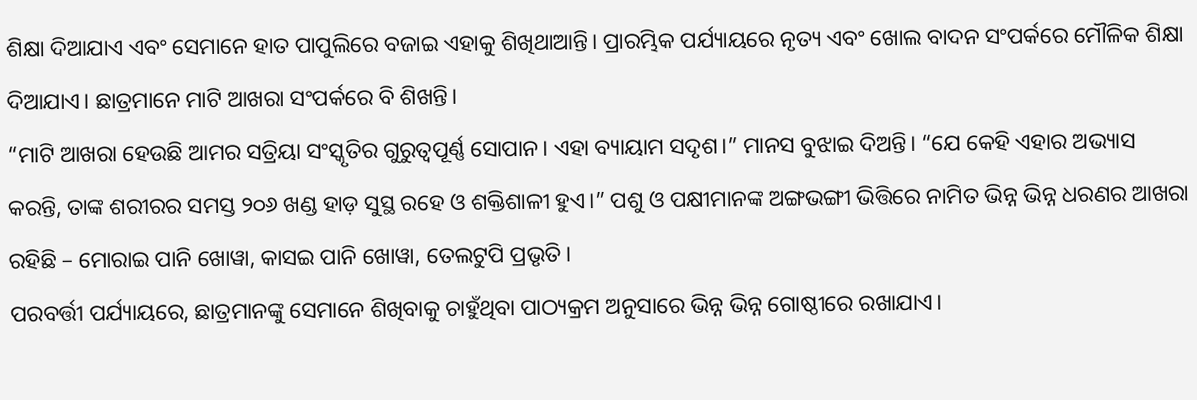ଶିକ୍ଷା ଦିଆଯାଏ ଏବଂ ସେମାନେ ହାତ ପାପୁଲିରେ ବଜାଇ ଏହାକୁ ଶିଖିଥାଆନ୍ତି। ପ୍ରାରମ୍ଭିକ ପର୍ଯ୍ୟାୟରେ ନୃତ୍ୟ ଏବଂ ଖୋଲ ବାଦନ ସଂପର୍କରେ ମୌଳିକ ଶିକ୍ଷା ଦିଆଯାଏ। ଛାତ୍ରମାନେ ମାଟି ଆଖରା ସଂପର୍କରେ ବି ଶିଖନ୍ତି।
“ମାଟି ଆଖରା ହେଉଛି ଆମର ସତ୍ରିୟା ସଂସ୍କୃତିର ଗୁରୁତ୍ୱପୂର୍ଣ୍ଣ ସୋପାନ। ଏହା ବ୍ୟାୟାମ ସଦୃଶ।” ମାନସ ବୁଝାଇ ଦିଅନ୍ତି। “ଯେ କେହି ଏହାର ଅଭ୍ୟାସ କରନ୍ତି, ତାଙ୍କ ଶରୀରର ସମସ୍ତ ୨୦୬ ଖଣ୍ଡ ହାଡ଼ ସୁସ୍ଥ ରହେ ଓ ଶକ୍ତିଶାଳୀ ହୁଏ।” ପଶୁ ଓ ପକ୍ଷୀମାନଙ୍କ ଅଙ୍ଗଭଙ୍ଗୀ ଭିତ୍ତିରେ ନାମିତ ଭିନ୍ନ ଭିନ୍ନ ଧରଣର ଆଖରା ରହିଛି – ମୋରାଇ ପାନି ଖୋୱା, କାସଇ ପାନି ଖୋୱା, ତେଲଟୁପି ପ୍ରଭୃତି।
ପରବର୍ତ୍ତୀ ପର୍ଯ୍ୟାୟରେ, ଛାତ୍ରମାନଙ୍କୁ ସେମାନେ ଶିଖିବାକୁ ଚାହୁଁଥିବା ପାଠ୍ୟକ୍ରମ ଅନୁସାରେ ଭିନ୍ନ ଭିନ୍ନ ଗୋଷ୍ଠୀରେ ରଖାଯାଏ।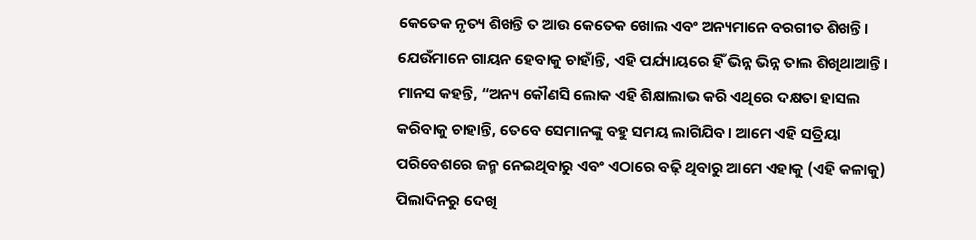କେତେକ ନୃତ୍ୟ ଶିଖନ୍ତି ତ ଆଉ କେତେକ ଖୋଲ ଏବଂ ଅନ୍ୟମାନେ ବରଗୀତ ଶିଖନ୍ତି। ଯେଉଁମାନେ ଗାୟନ ହେବାକୁ ଚାହାଁନ୍ତି, ଏହି ପର୍ଯ୍ୟାୟରେ ହିଁ ଭିନ୍ନ ଭିନ୍ନ ତାଲ ଶିଖିଥାଆନ୍ତି।
ମାନସ କହନ୍ତି, “ଅନ୍ୟ କୌଣସି ଲୋକ ଏହି ଶିକ୍ଷାଲାଭ କରି ଏଥିରେ ଦକ୍ଷତା ହାସଲ କରିବାକୁ ଚାହାନ୍ତି, ତେବେ ସେମାନଙ୍କୁ ବହୁ ସମୟ ଲାଗିଯିବ। ଆମେ ଏହି ସତ୍ରିୟା ପରିବେଶରେ ଜନ୍ମ ନେଇଥିବାରୁ ଏବଂ ଏଠାରେ ବଢ଼ି ଥିବାରୁ ଆମେ ଏହାକୁ (ଏହି କଳାକୁ) ପିଲାଦିନରୁ ଦେଖି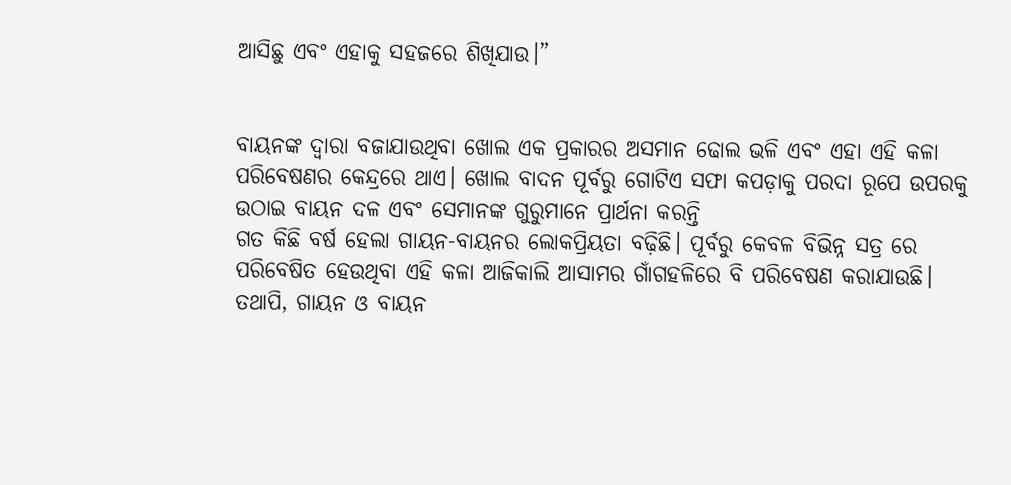ଆସିଛୁ ଏବଂ ଏହାକୁ ସହଜରେ ଶିଖିଯାଉ।”


ବାୟନଙ୍କ ଦ୍ୱାରା ବଜାଯାଉଥିବା ଖୋଲ ଏକ ପ୍ରକାରର ଅସମାନ ଢୋଲ ଭଳି ଏବଂ ଏହା ଏହି କଳା ପରିବେଷଣର କେନ୍ଦ୍ରରେ ଥାଏ। ଖୋଲ ବାଦନ ପୂର୍ବରୁ ଗୋଟିଏ ସଫା କପଡ଼ାକୁ ପରଦା ରୂପେ ଉପରକୁ ଉଠାଇ ବାୟନ ଦଳ ଏବଂ ସେମାନଙ୍କ ଗୁରୁମାନେ ପ୍ରାର୍ଥନା କରନ୍ତି
ଗତ କିଛି ବର୍ଷ ହେଲା ଗାୟନ-ବାୟନର ଲୋକପ୍ରିୟତା ବଢ଼ିଛି। ପୂର୍ବରୁ କେବଳ ବିଭିନ୍ନ ସତ୍ର ରେ ପରିବେଷିତ ହେଉଥିବା ଏହି କଳା ଆଜିକାଲି ଆସାମର ଗାଁଗହଳିରେ ବି ପରିବେଷଣ କରାଯାଉଛି। ତଥାପି, ଗାୟନ ଓ ବାୟନ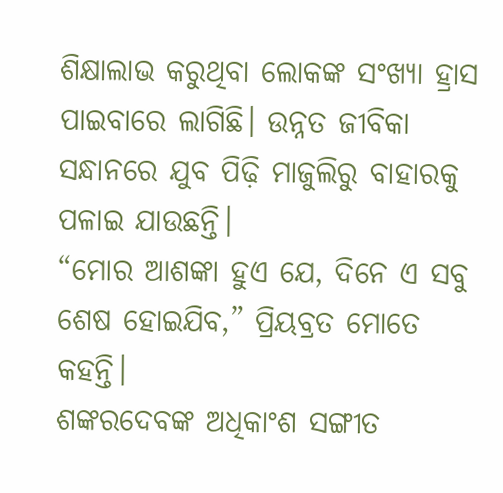ଶିକ୍ଷାଲାଭ କରୁଥିବା ଲୋକଙ୍କ ସଂଖ୍ୟା ହ୍ରାସ ପାଇବାରେ ଲାଗିଛି। ଉନ୍ନତ ଜୀବିକା ସନ୍ଧାନରେ ଯୁବ ପିଢ଼ି ମାଜୁଲିରୁ ବାହାରକୁ ପଳାଇ ଯାଉଛନ୍ତି।
“ମୋର ଆଶଙ୍କା ହୁଏ ଯେ, ଦିନେ ଏ ସବୁ ଶେଷ ହୋଇଯିବ,” ପ୍ରିୟବ୍ରତ ମୋତେ କହନ୍ତି।
ଶଙ୍କରଦେବଙ୍କ ଅଧିକାଂଶ ସଙ୍ଗୀତ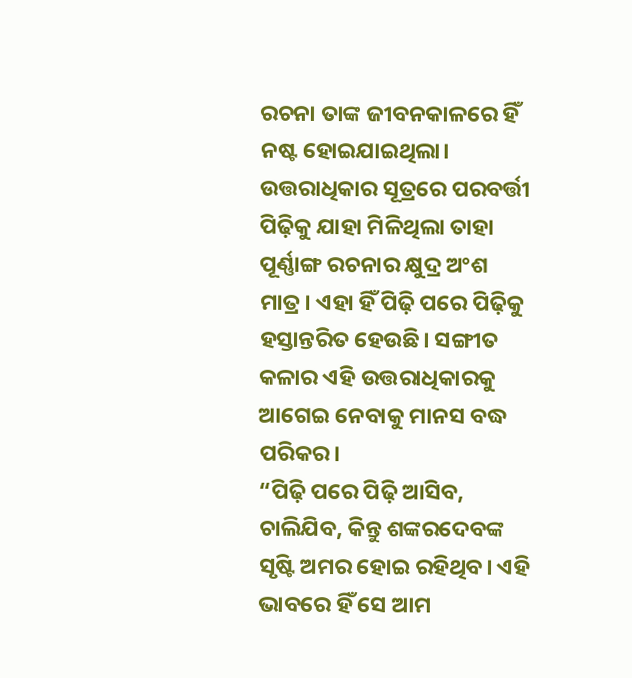ରଚନା ତାଙ୍କ ଜୀବନକାଳରେ ହିଁ ନଷ୍ଟ ହୋଇଯାଇଥିଲା। ଉତ୍ତରାଧିକାର ସୂତ୍ରରେ ପରବର୍ତ୍ତୀ ପିଢ଼ିକୁ ଯାହା ମିଳିଥିଲା ତାହା ପୂର୍ଣ୍ଣାଙ୍ଗ ରଚନାର କ୍ଷୁଦ୍ର ଅଂଶ ମାତ୍ର। ଏହା ହିଁ ପିଢ଼ି ପରେ ପିଢ଼ିକୁ ହସ୍ତାନ୍ତରିତ ହେଉଛି। ସଙ୍ଗୀତ କଳାର ଏହି ଉତ୍ତରାଧିକାରକୁ ଆଗେଇ ନେବାକୁ ମାନସ ବଦ୍ଧ ପରିକର।
“ପିଢ଼ି ପରେ ପିଢ଼ି ଆସିବ, ଚାଲିଯିବ, କିନ୍ତୁ ଶଙ୍କରଦେବଙ୍କ ସୃଷ୍ଟି ଅମର ହୋଇ ରହିଥିବ। ଏହି ଭାବରେ ହିଁ ସେ ଆମ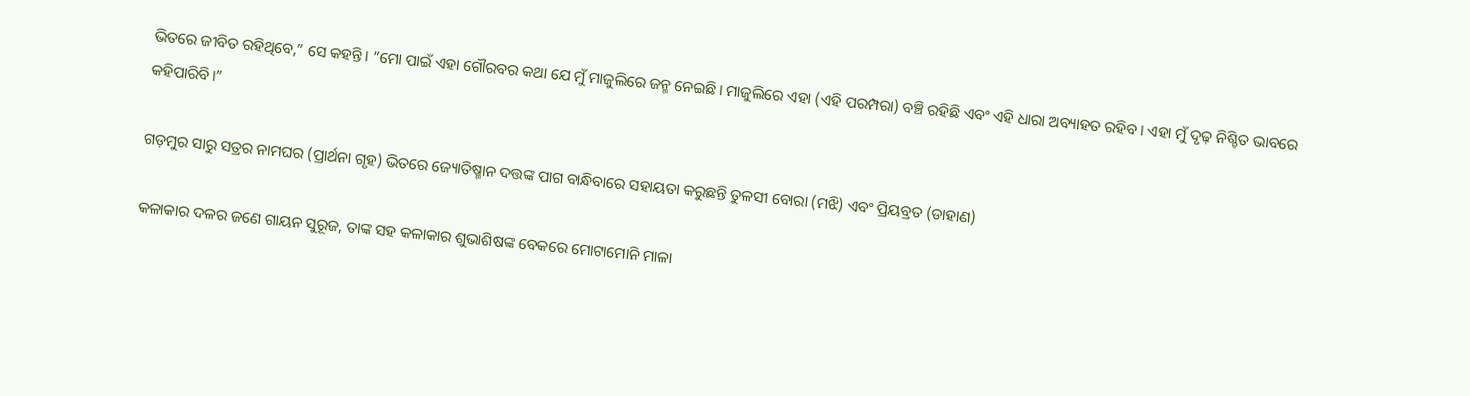ଭିତରେ ଜୀବିତ ରହିଥିବେ,” ସେ କହନ୍ତି। “ମୋ ପାଇଁ ଏହା ଗୌରବର କଥା ଯେ ମୁଁ ମାଜୁଲିରେ ଜନ୍ମ ନେଇଛି। ମାଜୁଲିରେ ଏହା (ଏହି ପରମ୍ପରା) ବଞ୍ଚି ରହିଛି ଏବଂ ଏହି ଧାରା ଅବ୍ୟାହତ ରହିବ। ଏହା ମୁଁ ଦୃଢ଼ ନିଶ୍ଚିତ ଭାବରେ କହିପାରିବି।”

ଗଡ଼ମୁର ସାରୁ ସତ୍ରର ନାମଘର (ପ୍ରାର୍ଥନା ଗୃହ) ଭିତରେ ଜ୍ୟୋତିଷ୍ମାନ ଦତ୍ତଙ୍କ ପାଗ ବାନ୍ଧିବାରେ ସହାୟତା କରୁଛନ୍ତି ତୁଳସୀ ବୋରା (ମଝି) ଏବଂ ପ୍ରିୟବ୍ରତ (ଡାହାଣ)

କଳାକାର ଦଳର ଜଣେ ଗାୟନ ସୁରୂଜ, ତାଙ୍କ ସହ କଳାକାର ଶୁଭାଶିଷଙ୍କ ବେକରେ ମୋଟାମୋନି ମାଳା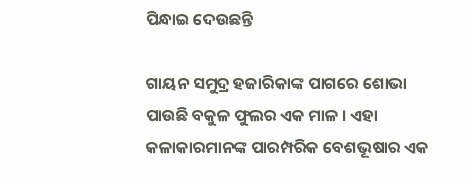ପିନ୍ଧାଇ ଦେଉଛନ୍ତି

ଗାୟନ ସମୁଦ୍ର ହଜାରିକାଙ୍କ ପାଗରେ ଶୋଭା ପାଉଛି ବକୁଳ ଫୁଲର ଏକ ମାଳ । ଏହା କଳାକାରମାନଙ୍କ ପାରମ୍ପରିକ ବେଶଭୂଷାର ଏକ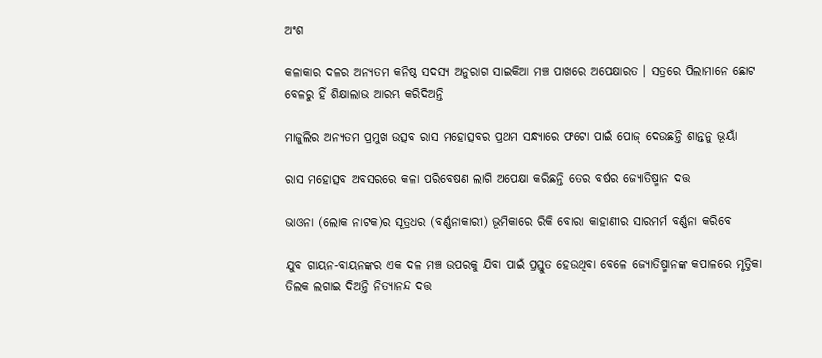ଅଂଶ

କଳାକାର ଦଳର ଅନ୍ୟତମ କନିଷ୍ଠ ସଦସ୍ୟ ଅନୁରାଗ ସାଇକିଆ ମଞ୍ଚ ପାଖରେ ଅପେକ୍ଷାରତ । ସତ୍ରରେ ପିଲାମାନେ ଛୋଟ ବେଳରୁ ହିଁ ଶିକ୍ଷାଲାଭ ଆରମ୍ଭ କରିଦିଅନ୍ତି

ମାଜୁଲିର ଅନ୍ୟତମ ପ୍ରମୁଖ ଉତ୍ସବ ରାସ ମହୋତ୍ସବର ପ୍ରଥମ ସନ୍ଧ୍ୟାରେ ଫଟୋ ପାଇଁ ପୋଜ୍ ଦେଉଛନ୍ତି ଶାନ୍ତନୁ ଭୂୟାଁ

ରାସ ମହୋତ୍ସବ ଅବସରରେ କଳା ପରିବେଷଣ ଲାଗି ଅପେକ୍ଷା କରିଛନ୍ତି ତେର ବର୍ଷର ଜ୍ୟୋତିଷ୍ମାନ ଦତ୍ତ

ଭାଓନା (ଲୋକ ନାଟକ)ର ସୂତ୍ରଧର (ବର୍ଣ୍ଣନାକାରୀ) ଭୂମିକାରେ ରିକି ବୋରା କାହାଣୀର ସାରମର୍ମ ବର୍ଣ୍ଣନା କରିବେ

ଯୁବ ଗାୟନ-ବାୟନଙ୍କର ଏକ ଦଳ ମଞ୍ଚ ଉପରକୁ ଯିବା ପାଇଁ ପ୍ରସ୍ତୁତ ହେଉଥିବା ବେଳେ ଜ୍ୟୋତିଷ୍ମାନଙ୍କ କପାଳରେ ମୃତ୍ତିକା ତିଲକ ଲଗାଇ ଦିଅନ୍ତି ନିତ୍ୟାନନ୍ଦ ଦତ୍ତ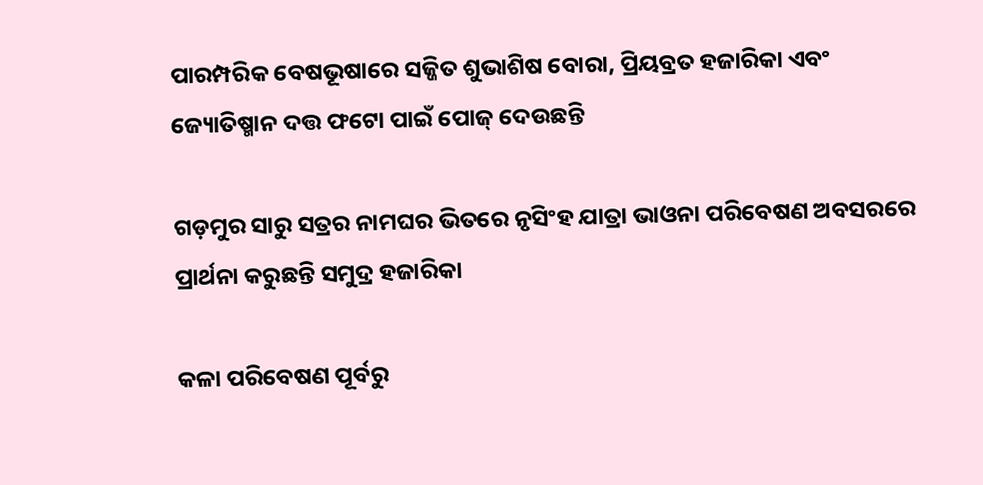ପାରମ୍ପରିକ ବେଷଭୂଷାରେ ସଜ୍ଜିତ ଶୁଭାଶିଷ ବୋରା, ପ୍ରିୟବ୍ରତ ହଜାରିକା ଏବଂ ଜ୍ୟୋତିଷ୍ମାନ ଦତ୍ତ ଫଟୋ ପାଇଁ ପୋଜ୍ ଦେଉଛନ୍ତି

ଗଡ଼ମୁର ସାରୁ ସତ୍ରର ନାମଘର ଭିତରେ ନୃସିଂହ ଯାତ୍ରା ଭାଓନା ପରିବେଷଣ ଅବସରରେ ପ୍ରାର୍ଥନା କରୁଛନ୍ତି ସମୁଦ୍ର ହଜାରିକା

କଳା ପରିବେଷଣ ପୂର୍ବରୁ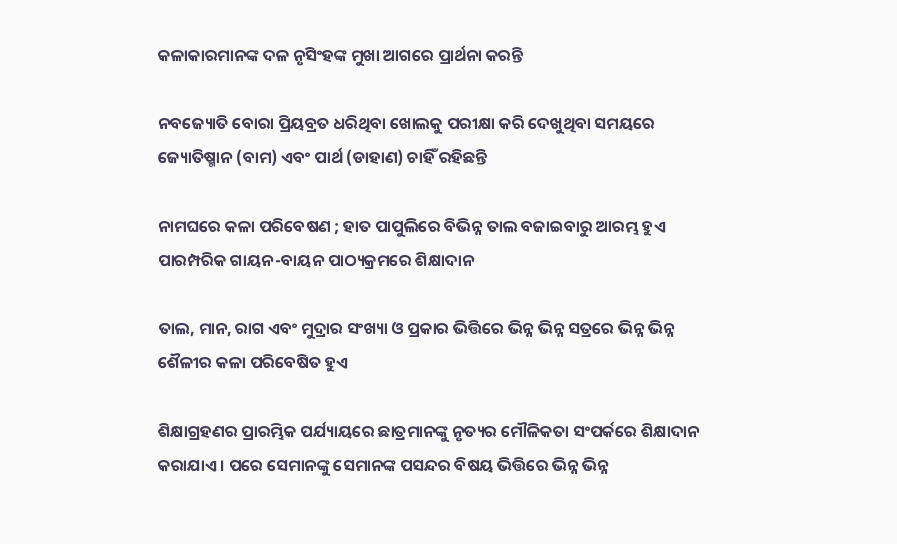କଳାକାରମାନଙ୍କ ଦଳ ନୃସିଂହଙ୍କ ମୁଖା ଆଗରେ ପ୍ରାର୍ଥନା କରନ୍ତି

ନବଜ୍ୟୋତି ବୋରା ପ୍ରିୟବ୍ରତ ଧରିଥିବା ଖୋଲକୁ ପରୀକ୍ଷା କରି ଦେଖୁଥିବା ସମୟରେ ଜ୍ୟୋତିଷ୍ମାନ (ବାମ) ଏବଂ ପାର୍ଥ (ଡାହାଣ) ଚାହିଁ ରହିଛନ୍ତି

ନାମଘରେ କଳା ପରିବେଷଣ ; ହାତ ପାପୁଲିରେ ବିଭିନ୍ନ ତାଲ ବଜାଇବାରୁ ଆରମ୍ଭ ହୁଏ ପାରମ୍ପରିକ ଗାୟନ-ବାୟନ ପାଠ୍ୟକ୍ରମରେ ଶିକ୍ଷାଦାନ

ତାଲ, ମାନ, ରାଗ ଏବଂ ମୁଦ୍ରାର ସଂଖ୍ୟା ଓ ପ୍ରକାର ଭିତ୍ତିରେ ଭିନ୍ନ ଭିନ୍ନ ସତ୍ରରେ ଭିନ୍ନ ଭିନ୍ନ ଶୈଳୀର କଳା ପରିବେଷିତ ହୁଏ

ଶିକ୍ଷାଗ୍ରହଣର ପ୍ରାରମ୍ଭିକ ପର୍ଯ୍ୟାୟରେ ଛାତ୍ରମାନଙ୍କୁ ନୃତ୍ୟର ମୌଳିକତା ସଂପର୍କରେ ଶିକ୍ଷାଦାନ କରାଯାଏ । ପରେ ସେମାନଙ୍କୁ ସେମାନଙ୍କ ପସନ୍ଦର ବିଷୟ ଭିତ୍ତିରେ ଭିନ୍ନ ଭିନ୍ନ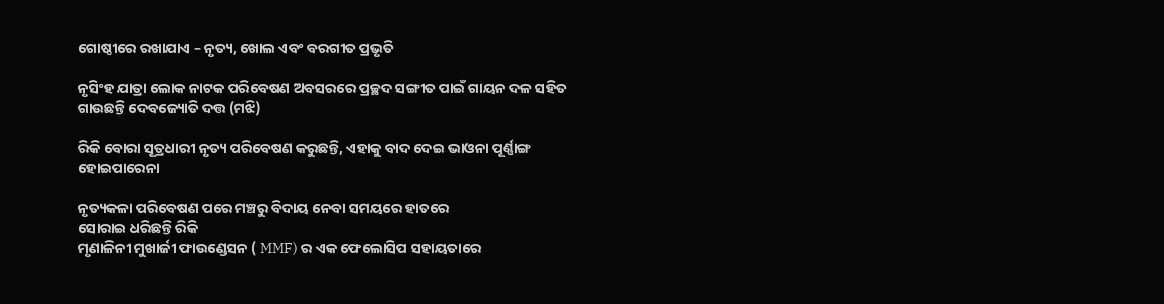ଗୋଷ୍ଠୀରେ ରଖାଯାଏ – ନୃତ୍ୟ, ଖୋଲ ଏବଂ ବରଗୀତ ପ୍ରଭୃତି

ନୃସିଂହ ଯାତ୍ରା ଲୋକ ନାଟକ ପରିବେଷଣ ଅବସରରେ ପ୍ରଚ୍ଛଦ ସଙ୍ଗୀତ ପାଇଁ ଗାୟନ ଦଳ ସହିତ ଗାଉଛନ୍ତି ଦେବଜ୍ୟୋତି ଦତ୍ତ (ମଝି)

ରିକି ବୋରା ସୂତ୍ରଧାରୀ ନୃତ୍ୟ ପରିବେଷଣ କରୁଛନ୍ତି, ଏହାକୁ ବାଦ ଦେଇ ଭାଓନା ପୂର୍ଣ୍ଣାଙ୍ଗ ହୋଇପାରେନା

ନୃତ୍ୟକଳା ପରିବେଷଣ ପରେ ମଞ୍ଚରୁ ବିଦାୟ ନେବା ସମୟରେ ହାତରେ
ସୋରାଇ ଧରିଛନ୍ତି ରିକି
ମୃଣାଳିନୀ ମୁଖାର୍ଜୀ ଫାଉଣ୍ଡେସନ ( MMF) ର ଏକ ଫେଲୋସିପ ସହାୟତାରେ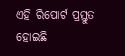ଏହି ରିପୋର୍ଟ ପ୍ରସ୍ତୁତ ହୋଇଛି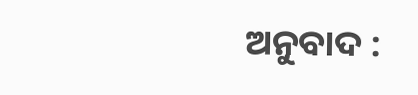ଅନୁବାଦ :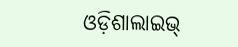ଓଡ଼ିଶାଲାଇଭ୍